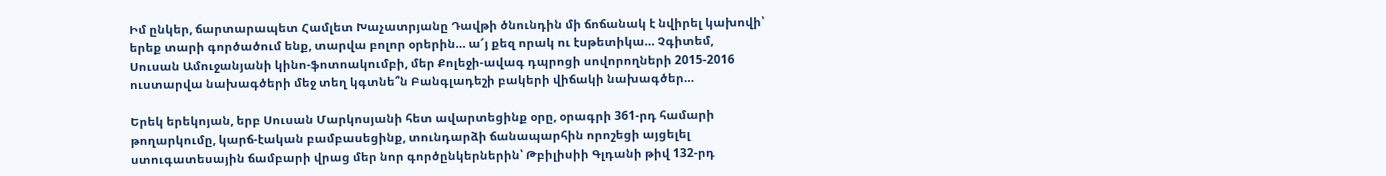Իմ ընկեր, ճարտարապետ Համլետ Խաչատրյանը Դավթի ծնունդին մի ճոճանակ է նվիրել կախովի՝ երեք տարի գործածում ենք, տարվա բոլոր օրերին… ա՜յ քեզ որակ ու էսթետիկա… Չգիտեմ, Սուսան Ամուջանյանի կինո-ֆոտոակումբի, մեր Քոլեջի-ավագ դպրոցի սովորողների 2015-2016 ուստարվա նախագծերի մեջ տեղ կգտնե՞ն Բանգլադեշի բակերի վիճակի նախագծեր…

Երեկ երեկոյան, երբ Սուսան Մարկոսյանի հետ ավարտեցինք օրը, օրագրի 361-րդ համարի թողարկումը, կարճ-էական բամբասեցինք, տունդարձի ճանապարհին որոշեցի այցելել ստուգատեսային ճամբարի վրաց մեր նոր գործընկերներին՝ Թբիլիսիի Գլդանի թիվ 132-րդ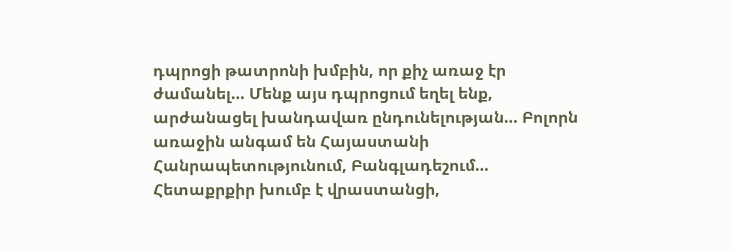դպրոցի թատրոնի խմբին, որ քիչ առաջ էր ժամանել… Մենք այս դպրոցում եղել ենք, արժանացել խանդավառ ընդունելության… Բոլորն առաջին անգամ են Հայաստանի Հանրապետությունում, Բանգլադեշում… Հետաքրքիր խումբ է վրաստանցի,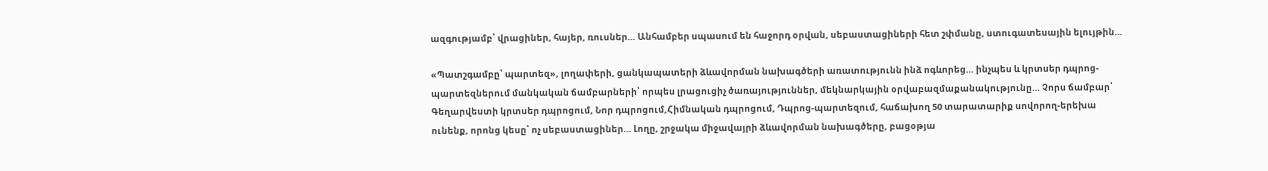ազգությամբ՝ վրացիներ, հայեր, ռուսներ… Անհամբեր սպասում են հաջորդ օրվան, սեբաստացիների հետ շփմանը, ստուգատեսային ելույթին…

«Պատշգամբը՝ պարտեզ», լողափերի, ցանկապատերի ձևավորման նախագծերի առատությունն ինձ ոգևորեց… ինչպես և կրտսեր դպրոց-պարտեզներում մանկական ճամբարների՝ որպես լրացուցիչ ծառայություններ, մեկնարկային օրվաբազմաքանակությունը… Չորս ճամբար՝ Գեղարվեստի կրտսեր դպրոցում, Նոր դպրոցում,Հիմնական դպրոցում, Դպրոց-պարտեզում, հաճախող 50 տարատարիք սովորող-երեխա ունենք, որոնց կեսը՝ ոչ սեբաստացիներ… Լողը, շրջակա միջավայրի ձևավորման նախագծերը, բացօթյա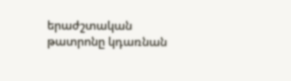երաժշտական թատրոնը կդառնան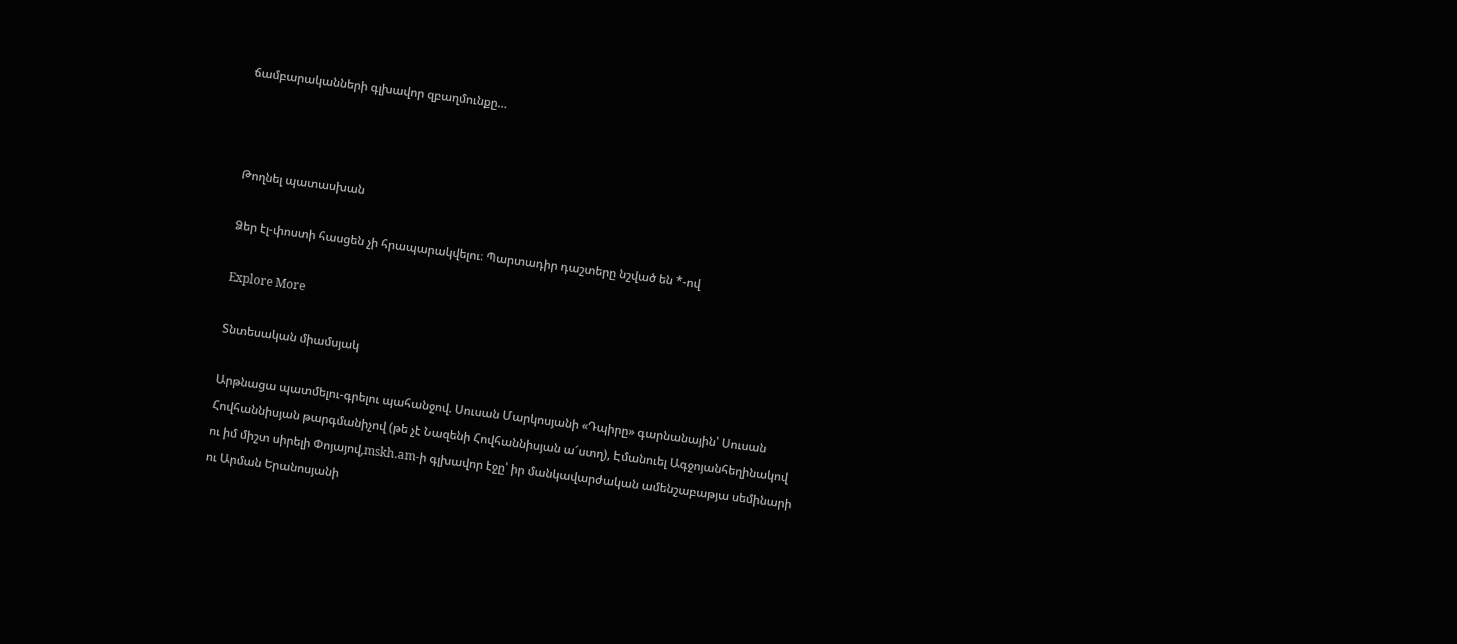ճամբարականների գլխավոր զբաղմունքը…



Թողնել պատասխան

Ձեր էլ-փոստի հասցեն չի հրապարակվելու։ Պարտադիր դաշտերը նշված են *-ով

Explore More

Տնտեսական միամսյակ

Արթնացա պատմելու-գրելու պահանջով. Սուսան Մարկոսյանի «Դպիրը» գարնանային՝ Սուսան Հովհաննիսյան թարգմանիչով (թե չէ Նազենի Հովհաննիսյան ա՜ստղ), Էմանուել Ագջոյանհեղինակով ու իմ միշտ սիրելի Փոյայով,mskh.am-ի գլխավոր էջը՝ իր մանկավարժական ամենշաբաթյա սեմինարի ու Արման Երանոսյանի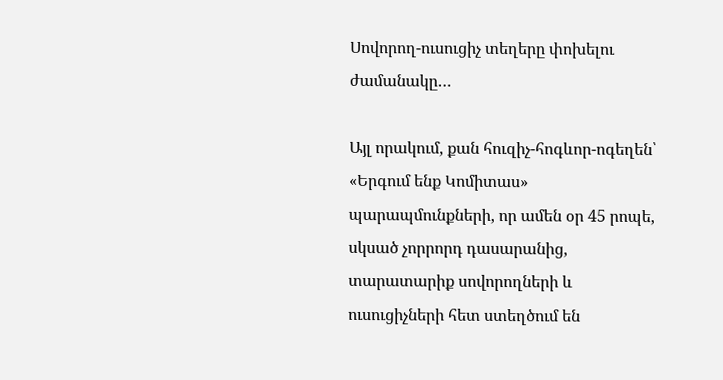Սովորող-ուսուցիչ տեղերը փոխելու ժամանակը…

Այլ որակում, քան հուզիչ-հոգևոր-ոգեղեն՝ «Երգում ենք Կոմիտաս» պարապմունքների, որ ամեն օր 45 րոպե, սկսած չորրորդ դասարանից, տարատարիք սովորողների և ուսուցիչների հետ ստեղծում են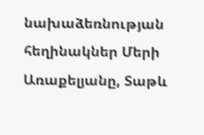նախաձեռնության հեղինակներ Մերի Առաքելյանը, Տաթև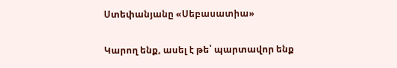Ստեփանյանը «Սեբասատիա»

Կարող ենք, ասել է թե՝ պարտավոր ենք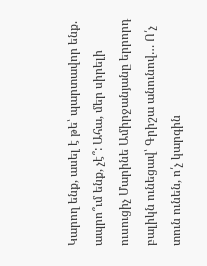Կարող ենք, ասել է թե՝ պարտավոր ենք. ապրո՞ւմ ենք, չէ՞: Ահա, մեր սիրելի ուսուցիչ Մարինե Ամիրջանյանը երրորդ բալիկն ունեցավ՝ Գրիշա անունով… Ո՛չ տուն ունեն, ո՛չ կարգին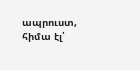ապրուստ, հիմա էլ՝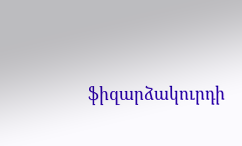ֆիզարձակուրդի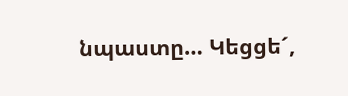նպաստը… Կեցցե´,